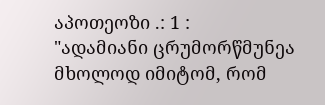აპოთეოზი .: 1 :
"ადამიანი ცრუმორწმუნეა მხოლოდ იმიტომ, რომ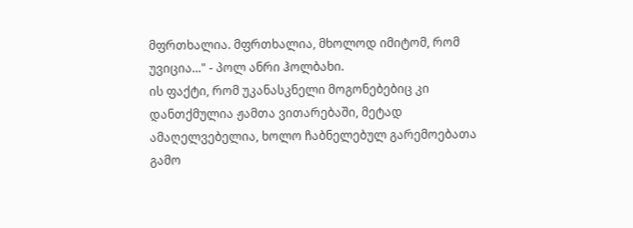მფრთხალია. მფრთხალია, მხოლოდ იმიტომ, რომ უვიცია..." - პოლ ანრი ჰოლბახი.
ის ფაქტი, რომ უკანასკნელი მოგონებებიც კი დანთქმულია ჟამთა ვითარებაში, მეტად ამაღელვებელია, ხოლო ჩაბნელებულ გარემოებათა გამო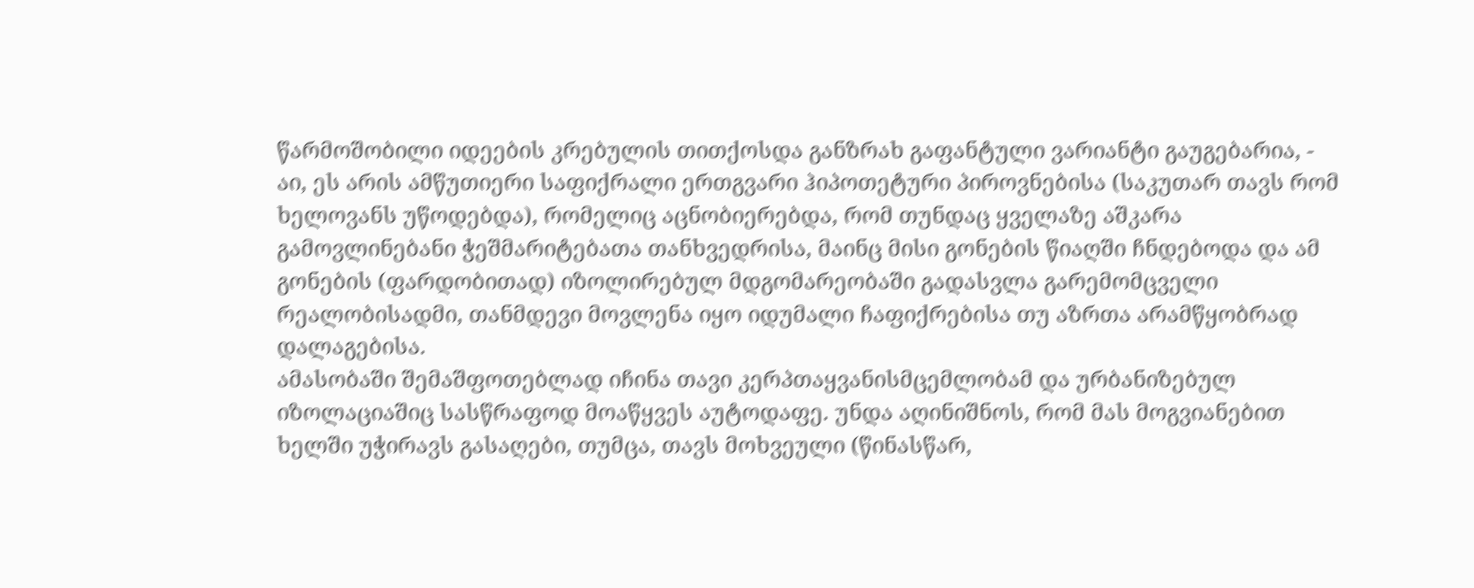წარმოშობილი იდეების კრებულის თითქოსდა განზრახ გაფანტული ვარიანტი გაუგებარია, - აი, ეს არის ამწუთიერი საფიქრალი ერთგვარი ჰიპოთეტური პიროვნებისა (საკუთარ თავს რომ ხელოვანს უწოდებდა), რომელიც აცნობიერებდა, რომ თუნდაც ყველაზე აშკარა გამოვლინებანი ჭეშმარიტებათა თანხვედრისა, მაინც მისი გონების წიაღში ჩნდებოდა და ამ გონების (ფარდობითად) იზოლირებულ მდგომარეობაში გადასვლა გარემომცველი რეალობისადმი, თანმდევი მოვლენა იყო იდუმალი ჩაფიქრებისა თუ აზრთა არამწყობრად დალაგებისა.
ამასობაში შემაშფოთებლად იჩინა თავი კერპთაყვანისმცემლობამ და ურბანიზებულ იზოლაციაშიც სასწრაფოდ მოაწყვეს აუტოდაფე. უნდა აღინიშნოს, რომ მას მოგვიანებით ხელში უჭირავს გასაღები, თუმცა, თავს მოხვეული (წინასწარ,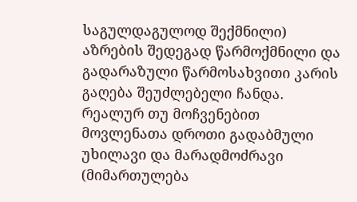საგულდაგულოდ შექმნილი) აზრების შედეგად წარმოქმნილი და გადარაზული წარმოსახვითი კარის გაღება შეუძლებელი ჩანდა. რეალურ თუ მოჩვენებით მოვლენათა დროთი გადაბმული უხილავი და მარადმოძრავი (მიმართულება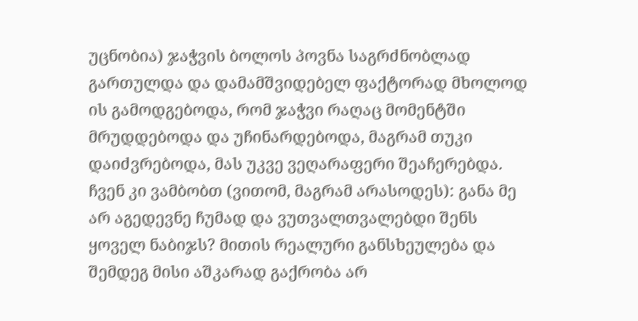უცნობია) ჯაჭვის ბოლოს პოვნა საგრძნობლად გართულდა და დამამშვიდებელ ფაქტორად მხოლოდ ის გამოდგებოდა, რომ ჯაჭვი რაღაც მომენტში მრუდდებოდა და უჩინარდებოდა, მაგრამ თუკი დაიძვრებოდა, მას უკვე ვეღარაფერი შეაჩერებდა.
ჩვენ კი ვამბობთ (ვითომ, მაგრამ არასოდეს): განა მე არ აგედევნე ჩუმად და ვუთვალთვალებდი შენს ყოველ ნაბიჯს? მითის რეალური განსხეულება და შემდეგ მისი აშკარად გაქრობა არ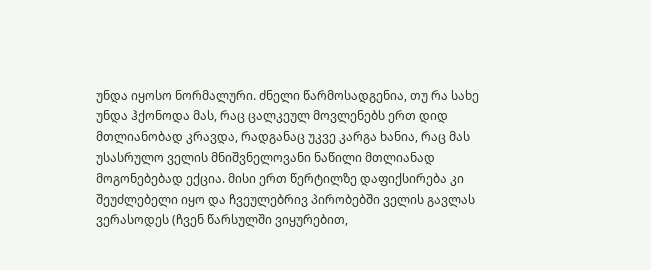უნდა იყოსო ნორმალური. ძნელი წარმოსადგენია, თუ რა სახე უნდა ჰქონოდა მას, რაც ცალკეულ მოვლენებს ერთ დიდ მთლიანობად კრავდა, რადგანაც უკვე კარგა ხანია, რაც მას უსასრულო ველის მნიშვნელოვანი ნაწილი მთლიანად მოგონებებად ექცია. მისი ერთ წერტილზე დაფიქსირება კი შეუძლებელი იყო და ჩვეულებრივ პირობებში ველის გავლას ვერასოდეს (ჩვენ წარსულში ვიყურებით,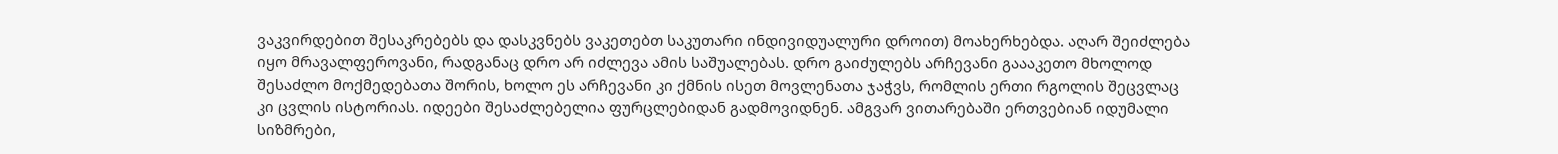ვაკვირდებით შესაკრებებს და დასკვნებს ვაკეთებთ საკუთარი ინდივიდუალური დროით) მოახერხებდა. აღარ შეიძლება იყო მრავალფეროვანი, რადგანაც დრო არ იძლევა ამის საშუალებას. დრო გაიძულებს არჩევანი გაააკეთო მხოლოდ შესაძლო მოქმედებათა შორის, ხოლო ეს არჩევანი კი ქმნის ისეთ მოვლენათა ჯაჭვს, რომლის ერთი რგოლის შეცვლაც კი ცვლის ისტორიას. იდეები შესაძლებელია ფურცლებიდან გადმოვიდნენ. ამგვარ ვითარებაში ერთვებიან იდუმალი სიზმრები,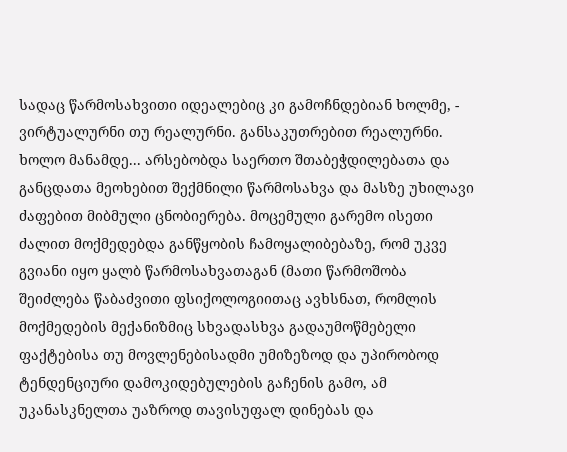სადაც წარმოსახვითი იდეალებიც კი გამოჩნდებიან ხოლმე, - ვირტუალურნი თუ რეალურნი. განსაკუთრებით რეალურნი.
ხოლო მანამდე... არსებობდა საერთო შთაბეჭდილებათა და განცდათა მეოხებით შექმნილი წარმოსახვა და მასზე უხილავი ძაფებით მიბმული ცნობიერება. მოცემული გარემო ისეთი ძალით მოქმედებდა განწყობის ჩამოყალიბებაზე, რომ უკვე გვიანი იყო ყალბ წარმოსახვათაგან (მათი წარმოშობა შეიძლება წაბაძვითი ფსიქოლოგიითაც ავხსნათ, რომლის მოქმედების მექანიზმიც სხვადასხვა გადაუმოწმებელი ფაქტებისა თუ მოვლენებისადმი უმიზეზოდ და უპირობოდ ტენდენციური დამოკიდებულების გაჩენის გამო, ამ უკანასკნელთა უაზროდ თავისუფალ დინებას და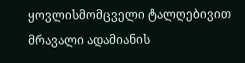ყოვლისმომცველი ტალღებივით მრავალი ადამიანის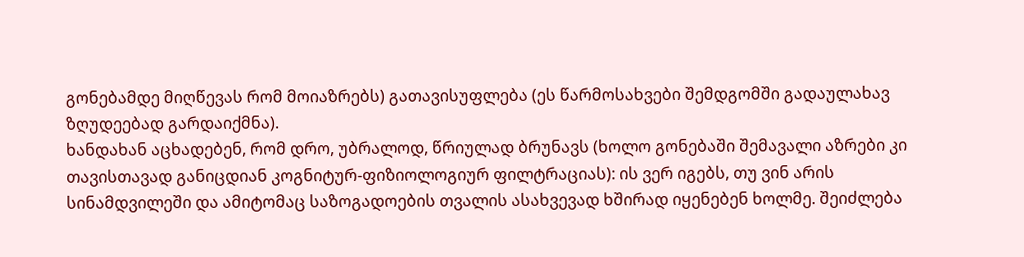გონებამდე მიღწევას რომ მოიაზრებს) გათავისუფლება (ეს წარმოსახვები შემდგომში გადაულახავ ზღუდეებად გარდაიქმნა).
ხანდახან აცხადებენ, რომ დრო, უბრალოდ, წრიულად ბრუნავს (ხოლო გონებაში შემავალი აზრები კი თავისთავად განიცდიან კოგნიტურ-ფიზიოლოგიურ ფილტრაციას): ის ვერ იგებს, თუ ვინ არის სინამდვილეში და ამიტომაც საზოგადოების თვალის ასახვევად ხშირად იყენებენ ხოლმე. შეიძლება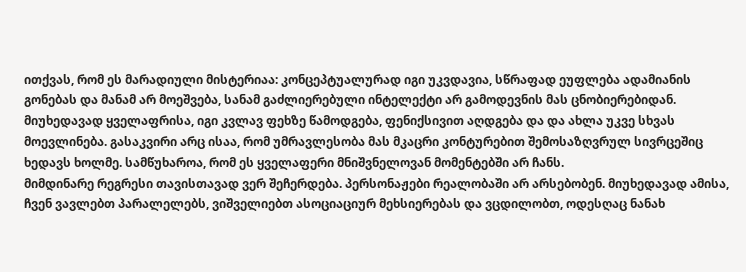ითქვას, რომ ეს მარადიული მისტერიაა: კონცეპტუალურად იგი უკვდავია, სწრაფად ეუფლება ადამიანის გონებას და მანამ არ მოეშვება, სანამ გაძლიერებული ინტელექტი არ გამოდევნის მას ცნობიერებიდან. მიუხედავად ყველაფრისა, იგი კვლავ ფეხზე წამოდგება, ფენიქსივით აღდგება და და ახლა უკვე სხვას მოევლინება. გასაკვირი არც ისაა, რომ უმრავლესობა მას მკაცრი კონტურებით შემოსაზღვრულ სივრცეშიც ხედავს ხოლმე. სამწუხაროა, რომ ეს ყველაფერი მნიშვნელოვან მომენტებში არ ჩანს.
მიმდინარე რეგრესი თავისთავად ვერ შეჩერდება. პერსონაჟები რეალობაში არ არსებობენ. მიუხედავად ამისა, ჩვენ ვავლებთ პარალელებს, ვიშველიებთ ასოციაციურ მეხსიერებას და ვცდილობთ, ოდესღაც ნანახ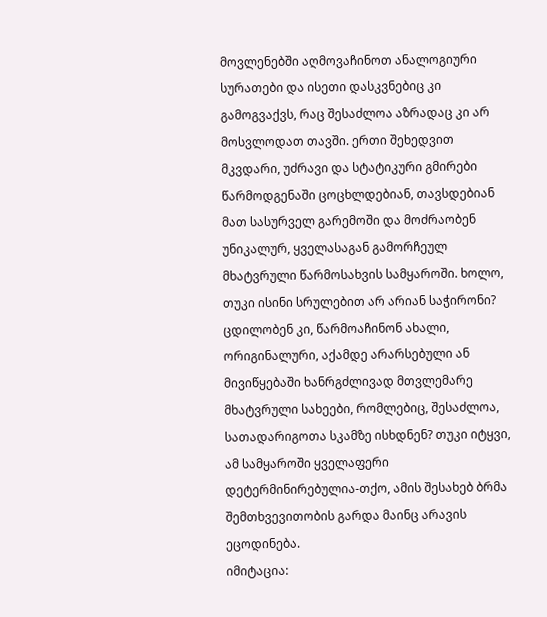მოვლენებში აღმოვაჩინოთ ანალოგიური სურათები და ისეთი დასკვნებიც კი გამოგვაქვს, რაც შესაძლოა აზრადაც კი არ მოსვლოდათ თავში. ერთი შეხედვით მკვდარი, უძრავი და სტატიკური გმირები წარმოდგენაში ცოცხლდებიან, თავსდებიან მათ სასურველ გარემოში და მოძრაობენ უნიკალურ, ყველასაგან გამორჩეულ მხატვრული წარმოსახვის სამყაროში. ხოლო, თუკი ისინი სრულებით არ არიან საჭირონი? ცდილობენ კი, წარმოაჩინონ ახალი, ორიგინალური, აქამდე არარსებული ან მივიწყებაში ხანრგძლივად მთვლემარე მხატვრული სახეები, რომლებიც, შესაძლოა, სათადარიგოთა სკამზე ისხდნენ? თუკი იტყვი, ამ სამყაროში ყველაფერი დეტერმინირებულია-თქო, ამის შესახებ ბრმა შემთხვევითობის გარდა მაინც არავის ეცოდინება.
იმიტაცია: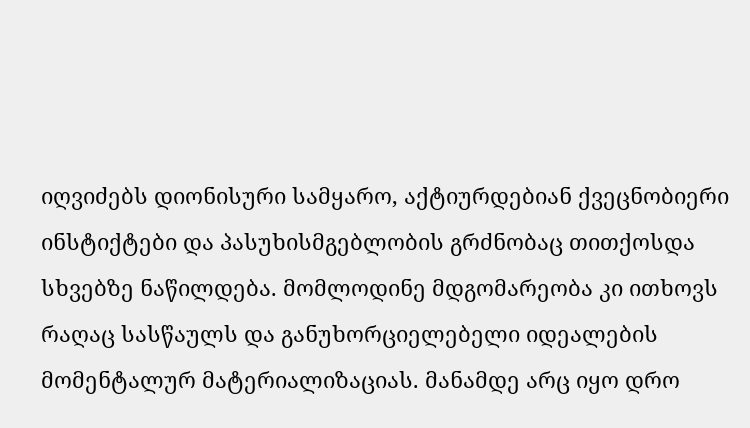იღვიძებს დიონისური სამყარო, აქტიურდებიან ქვეცნობიერი ინსტიქტები და პასუხისმგებლობის გრძნობაც თითქოსდა სხვებზე ნაწილდება. მომლოდინე მდგომარეობა კი ითხოვს რაღაც სასწაულს და განუხორციელებელი იდეალების მომენტალურ მატერიალიზაციას. მანამდე არც იყო დრო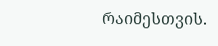რაიმესთვის.